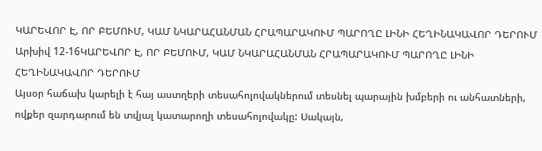ԿԱՐԵՎՈՐ Է, ՈՐ ԲԵՄՈՒՄ, ԿԱՄ ՆԿԱՐԱՀԱՆՄԱՆ ՀՐԱՊԱՐԱԿՈՒՄ ՊԱՐՈՂԸ ԼԻՆԻ ՀԵՂԻՆԱԿԱՎՈՐ ԴԵՐՈՒՄ
Արխիվ 12-16ԿԱՐԵՎՈՐ Է, ՈՐ ԲԵՄՈՒՄ, ԿԱՄ ՆԿԱՐԱՀԱՆՄԱՆ ՀՐԱՊԱՐԱԿՈՒՄ ՊԱՐՈՂԸ ԼԻՆԻ ՀԵՂԻՆԱԿԱՎՈՐ ԴԵՐՈՒՄ
Այսօր հաճախ կարելի է հայ աստղերի տեսահոլովակներում տեսնել պարային խմբերի ու անհատների, ովքեր զարդարում են տվյալ կատարողի տեսահոլովակը: Սակայն,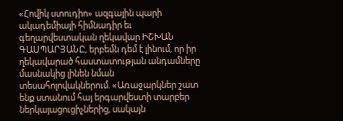«Հովիկ ստուդիո» ազգային պարի ակադեմիայի հիմնադիր եւ գեղարվեստական ղեկավար ԻՇԽԱՆ ԳԱՍՊԱՐՅԱՆԸ, երբեմն դեմ է լինում, որ իր ղեկավարած հաստատության անդամները մասնակից լինեն նման տեսահոլովակներում. «Առաջարկներ շատ ենք ստանում հայ երգարվեստի տարբեր ներկայացուցիչներից, սակայն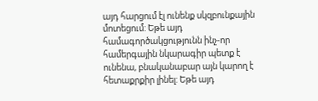այդ հարցում էլ ունենք սկզբունքային մոտեցում: Եթե այդ համագործակցությունն ինչ-որ համերգային նկարագիր պետք է ունենա, բնականաբար այն կարող է հետաքրքիր լինել: Եթե այդ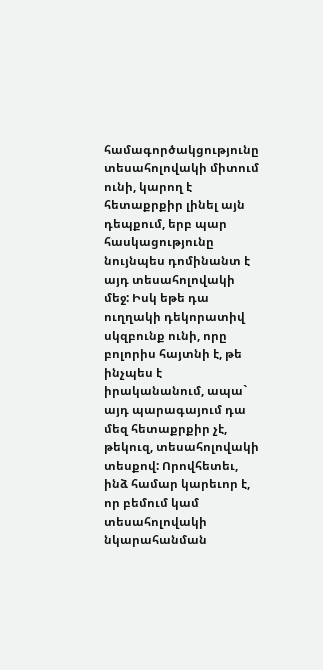համագործակցությունը տեսահոլովակի միտում ունի, կարող է հետաքրքիր լինել այն դեպքում, երբ պար հասկացությունը նույնպես դոմինանտ է այդ տեսահոլովակի մեջ: Իսկ եթե դա ուղղակի դեկորատիվ սկզբունք ունի, որը բոլորիս հայտնի է, թե ինչպես է իրականանում, ապա` այդ պարագայում դա մեզ հետաքրքիր չէ, թեկուզ, տեսահոլովակի տեսքով: Որովհետեւ, ինձ համար կարեւոր է, որ բեմում կամ տեսահոլովակի նկարահանման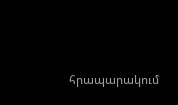հրապարակում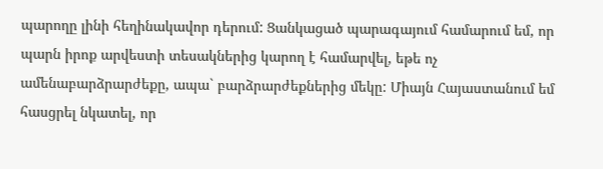պարողը լինի հեղինակավոր դերում: Ցանկացած պարագայում համարում եմ, որ պարն իրոք արվեստի տեսակներից կարող է համարվել, եթե ոչ ամենաբարձրարժեքը, ապա` բարձրարժեքներից մեկը: Միայն Հայաստանում եմ հասցրել նկատել, որ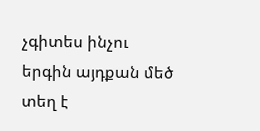չգիտես ինչու երգին այդքան մեծ տեղ է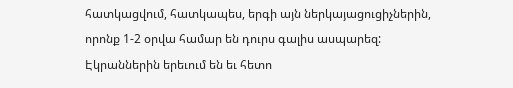հատկացվում, հատկապես, երգի այն ներկայացուցիչներին, որոնք 1-2 օրվա համար են դուրս գալիս ասպարեզ: Էկրաններին երեւում են եւ հետո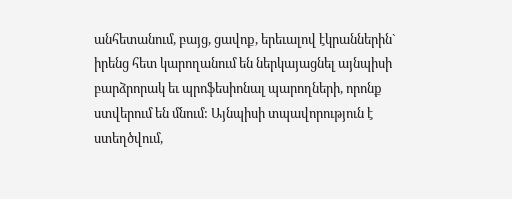անհետանում, բայց, ցավոք, երեւալով էկրաններին` իրենց հետ կարողանում են ներկայացնել այնպիսի բարձրորակ եւ պրոֆեսիոնալ պարողների, որոնք ստվերում են մնում: Այնպիսի տպավորություն է ստեղծվում,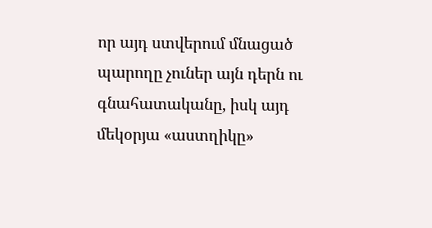որ այդ ստվերում մնացած պարողը չուներ այն դերն ու գնահատականը, իսկ այդ մեկօրյա «աստղիկը»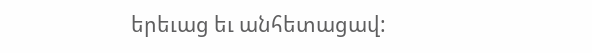երեւաց եւ անհետացավ: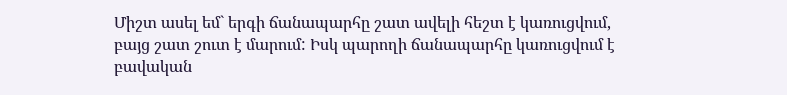Միշտ ասել եմ` երգի ճանապարհը շատ ավելի հեշտ է կառուցվում, բայց շատ շուտ է մարում: Իսկ պարողի ճանապարհը կառուցվում է բավական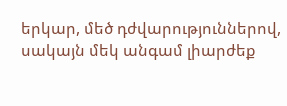երկար, մեծ դժվարություններով, սակայն մեկ անգամ լիարժեք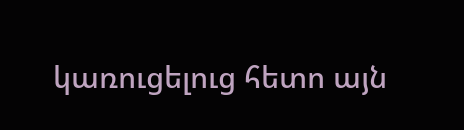կառուցելուց հետո այն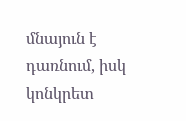մնայուն է դառնում, իսկ կոնկրետ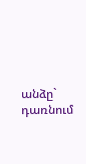անձը` դառնում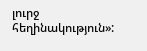լուրջ հեղինակություն»: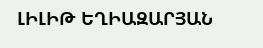ԼԻԼԻԹ ԵՂԻԱԶԱՐՅԱՆ